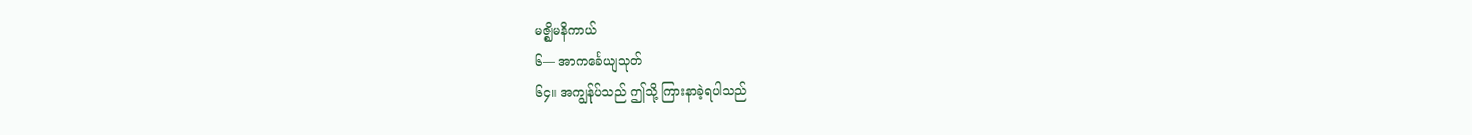မဇ္ဈိမနိကာယ်
၆— အာကင်္ခေယျသုတ်
၆၄။ အကျွန်ုပ်သည် ဤသို့ ကြားနာခဲ့ရပါသည်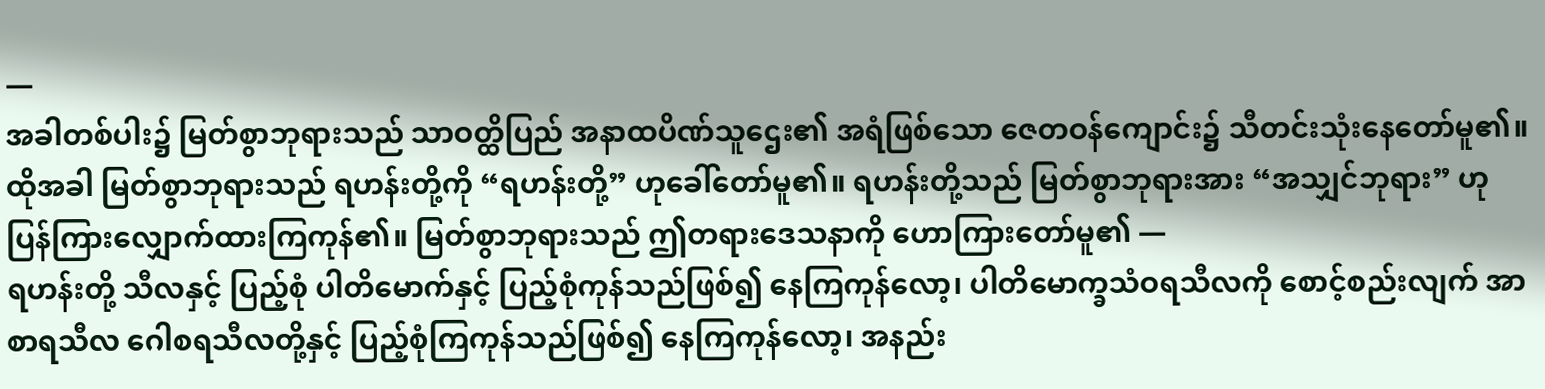—
အခါတစ်ပါး၌ မြတ်စွာဘုရားသည် သာဝတ္ထိပြည် အနာထပိဏ်သူဌေး၏ အရံဖြစ်သော ဇေတဝန်ကျောင်း၌ သီတင်းသုံးနေတော်မူ၏။ ထိုအခါ မြတ်စွာဘုရားသည် ရဟန်းတို့ကို “ရဟန်းတို့” ဟုခေါ်တော်မူ၏။ ရဟန်းတို့သည် မြတ်စွာဘုရားအား “အသျှင်ဘုရား” ဟုပြန်ကြားလျှောက်ထားကြကုန်၏။ မြတ်စွာဘုရားသည် ဤတရားဒေသနာကို ဟောကြားတော်မူ၏ —
ရဟန်းတို့ သီလနှင့် ပြည့်စုံ ပါတိမောက်နှင့် ပြည့်စုံကုန်သည်ဖြစ်၍ နေကြကုန်လော့၊ ပါတိမောက္ခသံဝရသီလကို စောင့်စည်းလျက် အာစာရသီလ ဂေါစရသီလတို့နှင့် ပြည့်စုံကြကုန်သည်ဖြစ်၍ နေကြကုန်လော့၊ အနည်း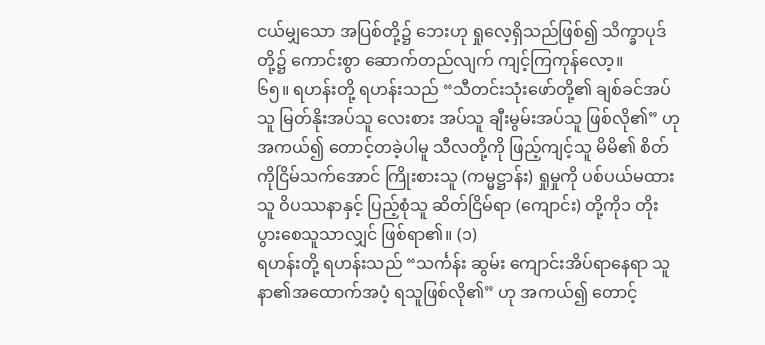ငယ်မျှသော အပြစ်တို့၌ ဘေးဟု ရှုလေ့ရှိသည်ဖြစ်၍ သိက္ခာပုဒ်တို့၌ ကောင်းစွာ ဆောက်တည်လျက် ကျင့်ကြကုန်လော့။
၆၅။ ရဟန်းတို့ ရဟန်းသည် “သီတင်းသုံးဖော်တို့၏ ချစ်ခင်အပ်သူ မြတ်နိုးအပ်သူ လေးစား အပ်သူ ချီးမွမ်းအပ်သူ ဖြစ်လို၏” ဟု အကယ်၍ တောင့်တခဲ့ပါမူ သီလတို့ကို ဖြည့်ကျင့်သူ မိမိ၏ စိတ်ကိုငြိမ်သက်အောင် ကြိုးစားသူ (ကမ္မဋ္ဌာန်း) ရှုမှုကို ပစ်ပယ်မထားသူ ဝိပဿနာနှင့် ပြည့်စုံသူ ဆိတ်ငြိမ်ရာ (ကျောင်း) တို့ကို၁ တိုးပွားစေသူသာလျှင် ဖြစ်ရာ၏။ (၁)
ရဟန်းတို့ ရဟန်းသည် “သင်္ကန်း ဆွမ်း ကျောင်းအိပ်ရာနေရာ သူနာ၏အထောက်အပံ့ ရသူဖြစ်လို၏” ဟု အကယ်၍ တောင့်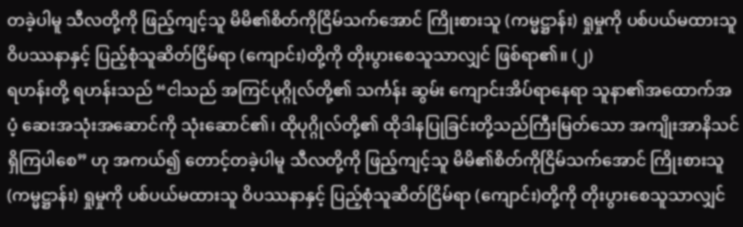တခဲ့ပါမူ သီလတို့ကို ဖြည့်ကျင့်သူ မိမိ၏စိတ်ကိုငြိမ်သက်အောင် ကြိုးစားသူ (ကမ္မဋ္ဌာန်း) ရှုမှုကို ပစ်ပယ်မထားသူ ဝိပဿနာနှင့် ပြည့်စုံသူဆိတ်ငြိမ်ရာ (ကျောင်း)တို့ကို တိုးပွားစေသူသာလျှင် ဖြစ်ရာ၏။ (၂)
ရဟန်းတို့ ရဟန်းသည် “ငါသည် အကြင်ပုဂ္ဂိုလ်တို့၏ သင်္ကန်း ဆွမ်း ကျောင်းအိပ်ရာနေရာ သူနာ၏အထောက်အပံ့ ဆေးအသုံးအဆောင်ကို သုံးဆောင်၏၊ ထိုပုဂ္ဂိုလ်တို့၏ ထိုဒါနပြုခြင်းတို့သည်ကြီးမြတ်သော အကျိုးအာနိသင်ရှိကြပါစေ” ဟု အကယ်၍ တောင့်တခဲ့ပါမူ သီလတို့ကို ဖြည့်ကျင့်သူ မိမိ၏စိတ်ကိုငြိမ်သက်အောင် ကြိုးစားသူ (ကမ္မဋ္ဌာန်း) ရှုမှုကို ပစ်ပယ်မထားသူ ဝိပဿနာနှင့် ပြည့်စုံသူဆိတ်ငြိမ်ရာ (ကျောင်း)တို့ကို တိုးပွားစေသူသာလျှင်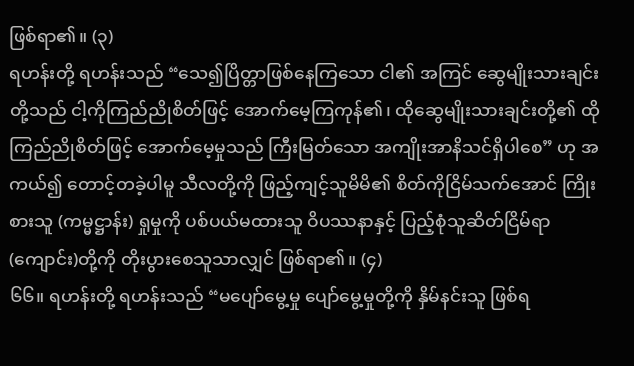ဖြစ်ရာ၏။ (၃)
ရဟန်းတို့ ရဟန်းသည် “သေ၍ပြိတ္တာဖြစ်နေကြသော ငါ၏ အကြင် ဆွေမျိုးသားချင်းတို့သည် ငါ့ကိုကြည်ညိုစိတ်ဖြင့် အောက်မေ့ကြကုန်၏၊ ထိုဆွေမျိုးသားချင်းတို့၏ ထိုကြည်ညိုစိတ်ဖြင့် အောက်မေ့မှုသည် ကြီးမြတ်သော အကျိုးအာနိသင်ရှိပါစေ” ဟု အကယ်၍ တောင့်တခဲ့ပါမူ သီလတို့ကို ဖြည့်ကျင့်သူမိမိ၏ စိတ်ကိုငြိမ်သက်အောင် ကြိုးစားသူ (ကမ္မဋ္ဌာန်း) ရှုမှုကို ပစ်ပယ်မထားသူ ဝိပဿနာနှင့် ပြည့်စုံသူဆိတ်ငြိမ်ရာ (ကျောင်း)တို့ကို တိုးပွားစေသူသာလျှင် ဖြစ်ရာ၏။ (၄)
၆၆။ ရဟန်းတို့ ရဟန်းသည် “မပျော်မွေ့မှု ပျော်မွေ့မှုတို့ကို နှိမ်နင်းသူ ဖြစ်ရ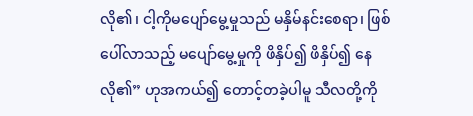လို၏၊ ငါ့ကိုမပျော်မွေ့မှုသည် မနှိမ်နင်းစေရာ၊ ဖြစ်ပေါ်လာသည့် မပျော်မွေ့မှုကို ဖိနှိပ်၍ ဖိနှိပ်၍ နေလို၏” ဟုအကယ်၍ တောင့်တခဲ့ပါမူ သီလတို့ကို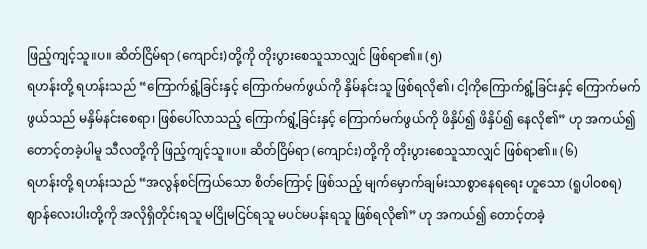ဖြည့်ကျင့်သူ။ပ။ ဆိတ်ငြိမ်ရာ (ကျောင်း)တို့ကို တိုးပွားစေသူသာလျှင် ဖြစ်ရာ၏။ (၅)
ရဟန်းတို့ ရဟန်းသည် “ကြောက်ရွံ့ခြင်းနှင့် ကြောက်မက်ဖွယ်ကို နှိမ်နင်းသူ ဖြစ်ရလို၏၊ ငါ့ကိုကြောက်ရွံ့ခြင်းနှင့် ကြောက်မက်ဖွယ်သည် မနှိမ်နင်းစေရာ၊ ဖြစ်ပေါ်လာသည့် ကြောက်ရွံ့ခြင်းနှင့် ကြောက်မက်ဖွယ်ကို ဖိနှိပ်၍ ဖိနှိပ်၍ နေလို၏” ဟု အကယ်၍ တောင့်တခဲ့ပါမူ သီလတို့ကို ဖြည့်ကျင့်သူ။ပ။ ဆိတ်ငြိမ်ရာ (ကျောင်း)တို့ကို တိုးပွားစေသူသာလျှင် ဖြစ်ရာ၏။ (၆)
ရဟန်းတို့ ရဟန်းသည် “အလွန်စင်ကြယ်သော စိတ်ကြောင့် ဖြစ်သည့် မျက်မှောက်ချမ်းသာစွာနေရရေး ဟူသော (ရူပါဝစရ) ဈာန်လေးပါးတို့ကို အလိုရှိတိုင်းရသူ မငြိုမငြင်ရသူ မပင်မပန်းရသူ ဖြစ်ရလို၏” ဟု အကယ်၍ တောင့်တခဲ့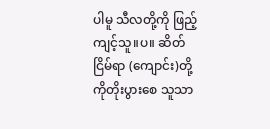ပါမူ သီလတို့ကို ဖြည့်ကျင့်သူ။ပ။ ဆိတ်ငြိမ်ရာ (ကျောင်း)တို့ကိုတိုးပွားစေ သူသာ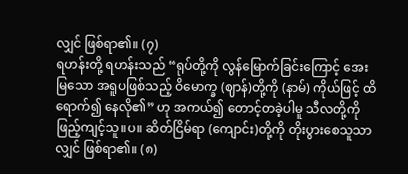လျှင် ဖြစ်ရာ၏။ (၇)
ရဟန်းတို့ ရဟန်းသည် “ရုပ်တို့ကို လွန်မြောက်ခြင်းကြောင့် အေးမြသော အရူပဖြစ်သည့် ဝိမောက္ခ (ဈာန်)တို့ကို (နာမ်) ကိုယ်ဖြင့် ထိရောက်၍ နေလို၏” ဟု အကယ်၍ တောင့်တခဲ့ပါမူ သီလတို့ကို ဖြည့်ကျင့်သူ။ပ။ ဆိတ်ငြိမ်ရာ (ကျောင်း)တို့ကို တိုးပွားစေသူသာလျှင် ဖြစ်ရာ၏။ (၈)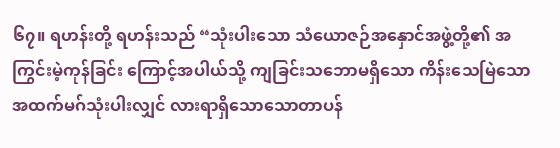၆၇။ ရဟန်းတို့ ရဟန်းသည် “သုံးပါးသော သံယောဇဉ်အနှောင်အဖွဲ့တို့၏ အကြွင်းမဲ့ကုန်ခြင်း ကြောင့်အပါယ်သို့ ကျခြင်းသဘောမရှိသော ကိန်းသေမြဲသော အထက်မဂ်သုံးပါးလျှင် လားရာရှိသောသောတာပန်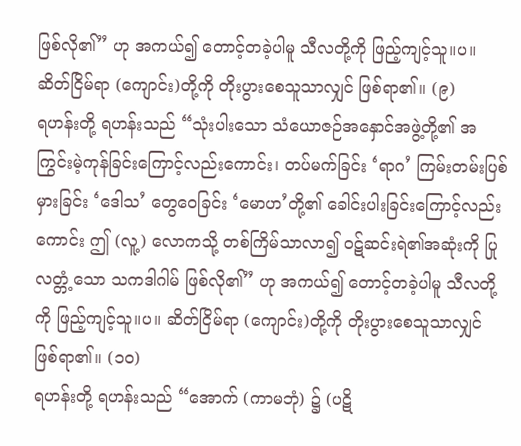ဖြစ်လို၏” ဟု အကယ်၍ တောင့်တခဲ့ပါမူ သီလတို့ကို ဖြည့်ကျင့်သူ။ပ။ ဆိတ်ငြိမ်ရာ (ကျောင်း)တို့ကို တိုးပွားစေသူသာလျှင် ဖြစ်ရာ၏။ (၉)
ရဟန်းတို့ ရဟန်းသည် “သုံးပါးသော သံယောဇဉ်အနှောင်အဖွဲ့တို့၏ အကြွင်းမဲ့ကုန်ခြင်းကြောင့်လည်းကောင်း၊ တပ်မက်ခြင်း ‘ရာဂ’ ကြမ်းတမ်းပြစ်မှားခြင်း ‘ဒေါသ’ တွေဝေခြင်း ‘မောဟ’တို့၏ ခေါင်းပါးခြင်းကြောင့်လည်းကောင်း ဤ (လူ့) လောကသို့ တစ်ကြိမ်သာလာ၍ ဝဋ်ဆင်းရဲ၏အဆုံးကို ပြုလတ္တံ့သော သကဒါဂါမ် ဖြစ်လို၏” ဟု အကယ်၍ တောင့်တခဲ့ပါမူ သီလတို့ကို ဖြည့်ကျင့်သူ။ပ။ ဆိတ်ငြိမ်ရာ (ကျောင်း)တို့ကို တိုးပွားစေသူသာလျှင် ဖြစ်ရာ၏။ (၁ဝ)
ရဟန်းတို့ ရဟန်းသည် “အောက် (ကာမဘုံ) ၌ (ပဋိ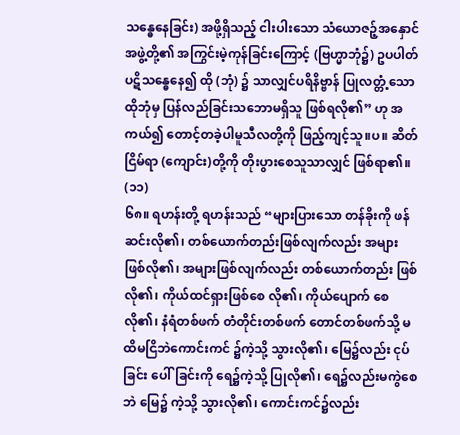သန္ဓေနေခြင်း) အဖို့ရှိသည့် ငါးပါးသော သံယောဇဉ့်အနှောင်အဖွဲ့တို့၏ အကြွင်းမဲ့ကုန်ခြင်းကြောင့် (ဗြဟ္မာဘုံ၌) ဥပပါတ် ပဋိသန္ဓေနေ၍ ထို (ဘုံ) ၌ သာလျှင်ပရိနိဗ္ဗာန် ပြုလတ္တံ့သော ထိုဘုံမှ ပြန်လည်ခြင်းသဘောမရှိသူ ဖြစ်ရလို၏” ဟု အကယ်၍ တောင့်တခဲ့ပါမူသီလတို့ကို ဖြည့်ကျင့်သူ။ပ။ ဆိတ်ငြိမ်ရာ (ကျောင်း)တို့ကို တိုးပွားစေသူသာလျှင် ဖြစ်ရာ၏။ (၁၁)
၆၈။ ရဟန်းတို့ ရဟန်းသည် “များပြားသော တန်ခိုးကို ဖန်ဆင်းလို၏၊ တစ်ယောက်တည်းဖြစ်လျက်လည်း အများဖြစ်လို၏၊ အများဖြစ်လျက်လည်း တစ်ယောက်တည်း ဖြစ်လို၏၊ ကိုယ်ထင်ရှားဖြစ်စေ လို၏၊ ကိုယ်ပျောက် စေလို၏၊ နံရံတစ်ဖက် တံတိုင်းတစ်ဖက် တောင်တစ်ဖက်သို့ မထိမငြိဘဲကောင်းကင် ၌ကဲ့သို့ သွားလို၏၊ မြေ၌လည်း ငုပ်ခြင်း ပေါ်ခြင်းကို ရေ၌ကဲ့သို့ ပြုလို၏၊ ရေ၌လည်းမကွဲစေဘဲ မြေ၌ ကဲ့သို့ သွားလို၏၊ ကောင်းကင်၌လည်း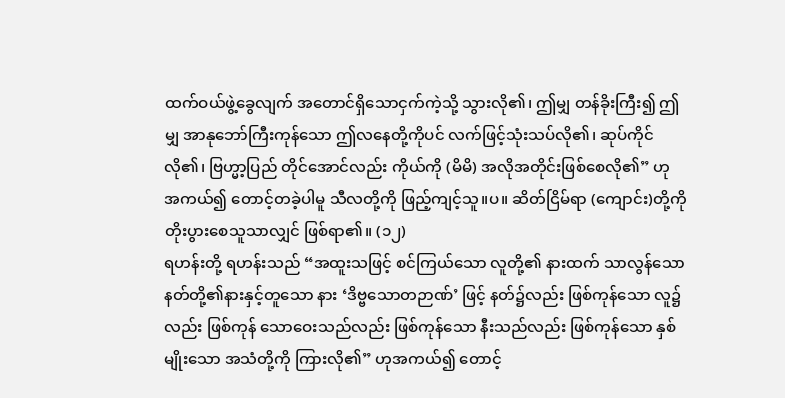ထက်ဝယ်ဖွဲ့ခွေလျက် အတောင်ရှိသောငှက်ကဲ့သို့ သွားလို၏၊ ဤမျှ တန်ခိုးကြီး၍ ဤမျှ အာနုဘော်ကြီးကုန်သော ဤလနေတို့ကိုပင် လက်ဖြင့်သုံးသပ်လို၏၊ ဆုပ်ကိုင်လို၏၊ ဗြဟ္မာ့ပြည် တိုင်အောင်လည်း ကိုယ်ကို (မိမိ) အလိုအတိုင်းဖြစ်စေလို၏” ဟု အကယ်၍ တောင့်တခဲ့ပါမူ သီလတို့ကို ဖြည့်ကျင့်သူ။ပ။ ဆိတ်ငြိမ်ရာ (ကျောင်း)တို့ကိုတိုးပွားစေသူသာလျှင် ဖြစ်ရာ၏။ (၁၂)
ရဟန်းတို့ ရဟန်းသည် “အထူးသဖြင့် စင်ကြယ်သော လူတို့၏ နားထက် သာလွန်သော နတ်တို့၏နားနှင့်တူသော နား ‘ဒိဗ္ဗသောတဉာဏ်’ ဖြင့် နတ်၌လည်း ဖြစ်ကုန်သော လူ၌လည်း ဖြစ်ကုန် သောဝေးသည်လည်း ဖြစ်ကုန်သော နီးသည်လည်း ဖြစ်ကုန်သော နှစ်မျိုးသော အသံတို့ကို ကြားလို၏” ဟုအကယ်၍ တောင့်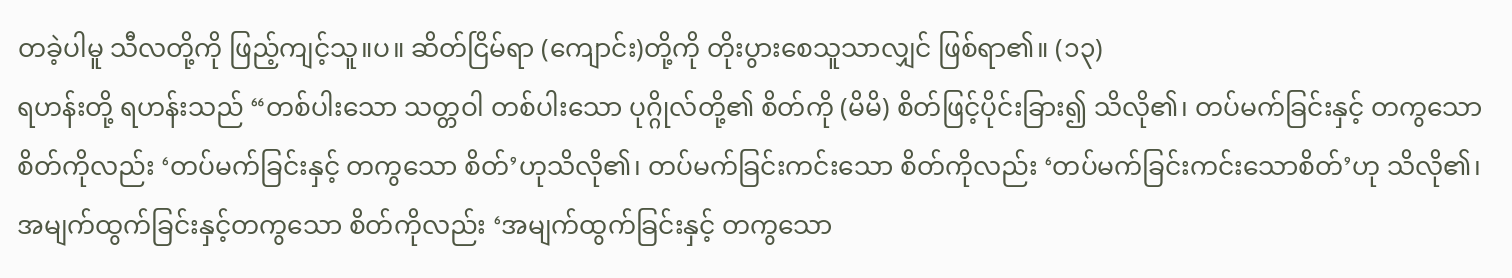တခဲ့ပါမူ သီလတို့ကို ဖြည့်ကျင့်သူ။ပ။ ဆိတ်ငြိမ်ရာ (ကျောင်း)တို့ကို တိုးပွားစေသူသာလျှင် ဖြစ်ရာ၏။ (၁၃)
ရဟန်းတို့ ရဟန်းသည် “တစ်ပါးသော သတ္တဝါ တစ်ပါးသော ပုဂ္ဂိုလ်တို့၏ စိတ်ကို (မိမိ) စိတ်ဖြင့်ပိုင်းခြား၍ သိလို၏၊ တပ်မက်ခြင်းနှင့် တကွသော စိတ်ကိုလည်း ‘တပ်မက်ခြင်းနှင့် တကွသော စိတ်’ဟုသိလို၏၊ တပ်မက်ခြင်းကင်းသော စိတ်ကိုလည်း ‘တပ်မက်ခြင်းကင်းသောစိတ်’ဟု သိလို၏၊ အမျက်ထွက်ခြင်းနှင့်တကွသော စိတ်ကိုလည်း ‘အမျက်ထွက်ခြင်းနှင့် တကွသော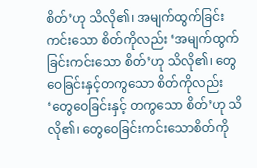စိတ်’ဟု သိလို၏၊ အမျက်ထွက်ခြင်းကင်းသော စိတ်ကိုလည်း ‘အမျက်ထွက်ခြင်းကင်းသော စိတ်’ဟု သိလို၏၊ တွေဝေခြင်းနှင့်တကွသော စိတ်ကိုလည်း ‘တွေဝေခြင်းနှင့် တကွသော စိတ်’ဟု သိလို၏၊ တွေဝေခြင်းကင်းသောစိတ်ကို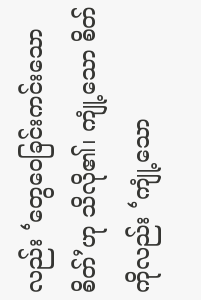လည်း ‘တွေဝေခြင်းကင်းသော စိတ်’ဟု သိလို၏၊ ကျုံ့သော စိတ်ကိုလည်း ‘ကျုံ့သော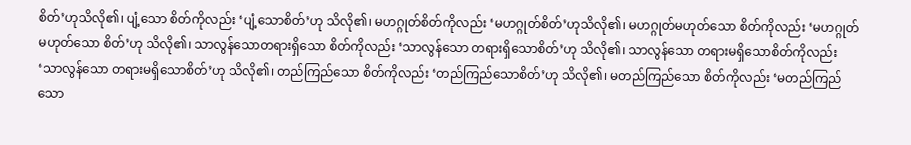စိတ်’ဟုသိလို၏၊ ပျံ့သော စိတ်ကိုလည်း ‘ပျံ့သောစိတ်’ဟု သိလို၏၊ မဟဂ္ဂုတ်စိတ်ကိုလည်း ‘မဟဂ္ဂုတ်စိတ်’ဟုသိလို၏၊ မဟဂ္ဂုတ်မဟုတ်သော စိတ်ကိုလည်း ‘မဟဂ္ဂုတ်မဟုတ်သော စိတ်’ဟု သိလို၏၊ သာလွန်သောတရားရှိသော စိတ်ကိုလည်း ‘သာလွန်သော တရားရှိသောစိတ်’ဟု သိလို၏၊ သာလွန်သော တရားမရှိသောစိတ်ကိုလည်း ‘သာလွန်သော တရားမရှိသောစိတ်’ဟု သိလို၏၊ တည်ကြည်သော စိတ်ကိုလည်း ‘တည်ကြည်သောစိတ်’ဟု သိလို၏၊ မတည်ကြည်သော စိတ်ကိုလည်း ‘မတည်ကြည်သော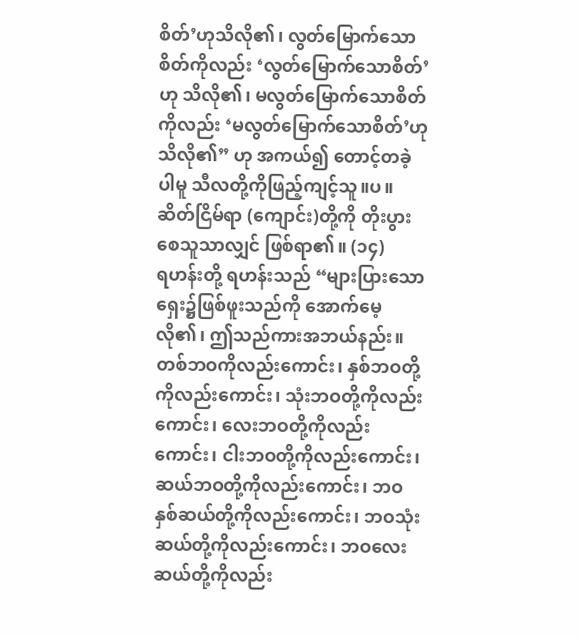စိတ်’ဟုသိလို၏၊ လွတ်မြောက်သော စိတ်ကိုလည်း ‘လွတ်မြောက်သောစိတ်’ဟု သိလို၏၊ မလွတ်မြောက်သောစိတ်ကိုလည်း ‘မလွတ်မြောက်သောစိတ်’ဟု သိလို၏” ဟု အကယ်၍ တောင့်တခဲ့ပါမူ သီလတို့ကိုဖြည့်ကျင့်သူ။ပ။ ဆိတ်ငြိမ်ရာ (ကျောင်း)တို့ကို တိုးပွားစေသူသာလျှင် ဖြစ်ရာ၏။ (၁၄)
ရဟန်းတို့ ရဟန်းသည် “များပြားသော ရှေး၌ဖြစ်ဖူးသည်ကို အောက်မေ့လို၏၊ ဤသည်ကားအဘယ်နည်း။ တစ်ဘဝကိုလည်းကောင်း၊ နှစ်ဘဝတို့ကိုလည်းကောင်း၊ သုံးဘဝတို့ကိုလည်းကောင်း၊ လေးဘဝတို့ကိုလည်းကောင်း၊ ငါးဘဝတို့ကိုလည်းကောင်း၊ ဆယ်ဘဝတို့ကိုလည်းကောင်း၊ ဘဝနှစ်ဆယ်တို့ကိုလည်းကောင်း၊ ဘဝသုံးဆယ်တို့ကိုလည်းကောင်း၊ ဘဝလေးဆယ်တို့ကိုလည်း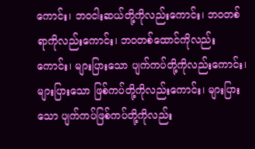ကောင်း၊ ဘဝငါးဆယ်တို့ကိုလည်းကောင်း၊ ဘဝတစ်ရာကိုလည်းကောင်း၊ ဘဝတစ်ထောင်ကိုလည်းကောင်း၊ များပြားသော ပျက်ကပ်တို့ကိုလည်းကောင်း၊ များပြားသော ဖြစ်ကပ်တို့ကိုလည်းကောင်း၊ များပြားသော ပျက်ကပ်ဖြစ်ကပ်တို့ကိုလည်း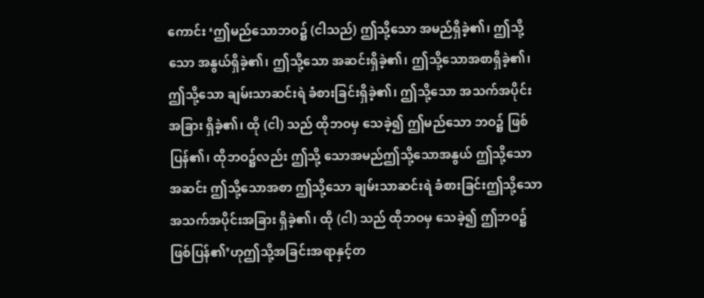ကောင်း ‘ဤမည်သောဘဝ၌ (ငါသည်) ဤသို့သော အမည်ရှိခဲ့၏၊ ဤသို့သော အနွယ်ရှိခဲ့၏၊ ဤသို့သော အဆင်းရှိခဲ့၏၊ ဤသို့သောအစာရှိခဲ့၏၊ ဤသို့သော ချမ်းသာဆင်းရဲ ခံစားခြင်းရှိခဲ့၏၊ ဤသို့သော အသက်အပိုင်း အခြား ရှိခဲ့၏၊ ထို (ငါ) သည် ထိုဘဝမှ သေခဲ့၍ ဤမည်သော ဘဝ၌ ဖြစ်ပြန်၏၊ ထိုဘဝ၌လည်း ဤသို့ သောအမည်ဤသို့သောအနွယ် ဤသို့သောအဆင်း ဤသို့သောအစာ ဤသို့သော ချမ်းသာဆင်းရဲ ခံစားခြင်းဤသို့သော အသက်အပိုင်းအခြား ရှိခဲ့၏၊ ထို (ငါ) သည် ထိုဘဝမှ သေခဲ့၍ ဤဘဝ၌ ဖြစ်ပြန်၏’ဟုဤသို့အခြင်းအရာနှင့်တ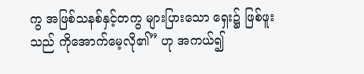ကွ အဖြစ်သနစ်နှင့်တကွ များပြားသော ရှေး၌ ဖြစ်ဖူးသည် ကိုအောက်မေ့လို၏” ဟု အကယ်၍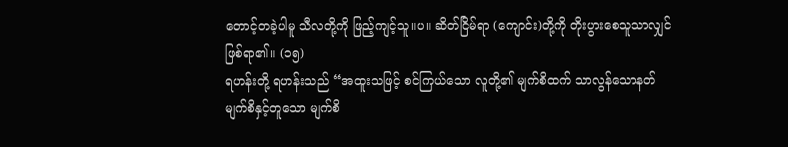တောင့်တခဲ့ပါမူ သီလတို့ကို ဖြည့်ကျင့်သူ။ပ။ ဆိတ်ငြိမ်ရာ (ကျောင်း)တို့ကို တိုးပွားစေသူသာလျှင် ဖြစ်ရာ၏။ (၁၅)
ရဟန်းတို့ ရဟန်းသည် “အထူးသဖြင့် စင်ကြယ်သော လူတို့၏ မျက်စိထက် သာလွန်သောနတ်မျက်စိနှင့်တူသော မျက်စိ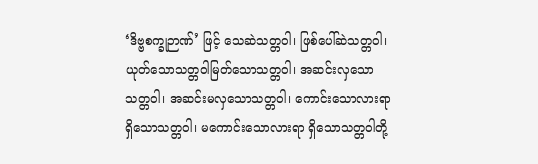‘ဒိဗ္ဗစက္ခုဉာဏ်’ ဖြင့် သေဆဲသတ္တဝါ၊ ဖြစ်ပေါ်ဆဲသတ္တဝါ၊ ယုတ်သောသတ္တဝါမြတ်သောသတ္တဝါ၊ အဆင်းလှသောသတ္တဝါ၊ အဆင်းမလှသောသတ္တဝါ၊ ကောင်းသောလားရာရှိသောသတ္တဝါ၊ မကောင်းသောလားရာ ရှိသောသတ္တဝါတို့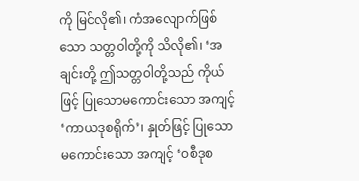ကို မြင်လို၏၊ ကံအလျောက်ဖြစ်သော သတ္တဝါတို့ကို သိလို၏၊ ‘အချင်းတို့ ဤသတ္တဝါတို့သည် ကိုယ်ဖြင့် ပြုသောမကောင်းသော အကျင့် ‘ကာယဒုစရိုက်’၊ နှုတ်ဖြင့် ပြုသော မကောင်းသော အကျင့် ‘ဝစီဒုစ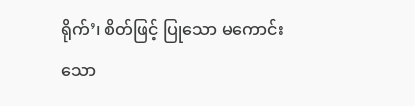ရိုက်’၊ စိတ်ဖြင့် ပြုသော မကောင်းသော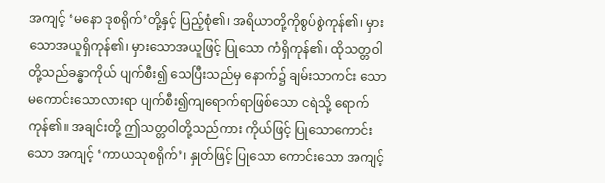အကျင့် ‘မနော ဒုစရိုက်’တို့နှင့် ပြည့်စုံ၏၊ အရိယာတို့ကိုစွပ်စွဲကုန်၏၊ မှားသောအယူရှိကုန်၏၊ မှားသောအယူဖြင့် ပြုသော ကံရှိကုန်၏၊ ထိုသတ္တဝါတို့သည်ခန္ဓာကိုယ် ပျက်စီး၍ သေပြီးသည်မှ နောက်၌ ချမ်းသာကင်း သော မကောင်းသောလားရာ ပျက်စီး၍ကျရောက်ရာဖြစ်သော ငရဲသို့ ရောက်ကုန်၏။ အချင်းတို့ ဤသတ္တဝါတို့သည်ကား ကိုယ်ဖြင့် ပြုသောကောင်းသော အကျင့် ‘ကာယသုစရိုက်’၊ နှုတ်ဖြင့် ပြုသော ကောင်းသော အကျင့်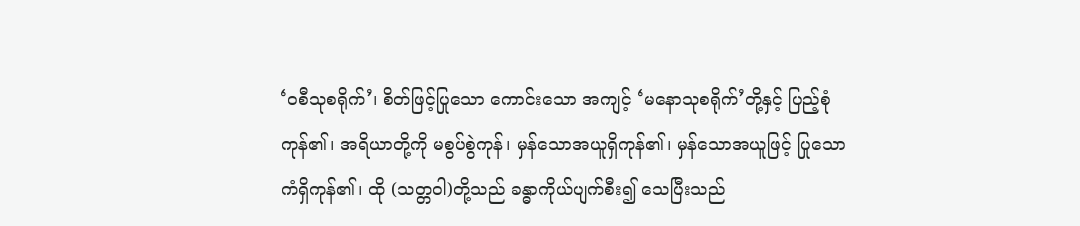‘ဝစီသုစရိုက်’၊ စိတ်ဖြင့်ပြုသော ကောင်းသော အကျင့် ‘မနောသုစရိုက်’တို့နှင့် ပြည့်စုံကုန်၏၊ အရိယာတို့ကို မစွပ်စွဲကုန်၊ မှန်သောအယူရှိကုန်၏၊ မှန်သောအယူဖြင့် ပြုသော ကံရှိကုန်၏၊ ထို (သတ္တဝါ)တို့သည် ခန္ဓာကိုယ်ပျက်စီး၍ သေပြီးသည်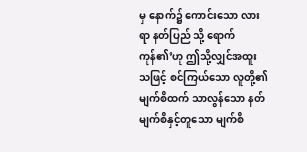မှ နောက်၌ ကောင်းသော လားရာ နတ်ပြည် သို့ ရောက်ကုန်၏’ဟု ဤသို့လျှင်အထူးသဖြင့် စင်ကြယ်သော လူတို့၏ မျက်စိထက် သာလွန်သော နတ်မျက်စိနှင့်တူသော မျက်စိ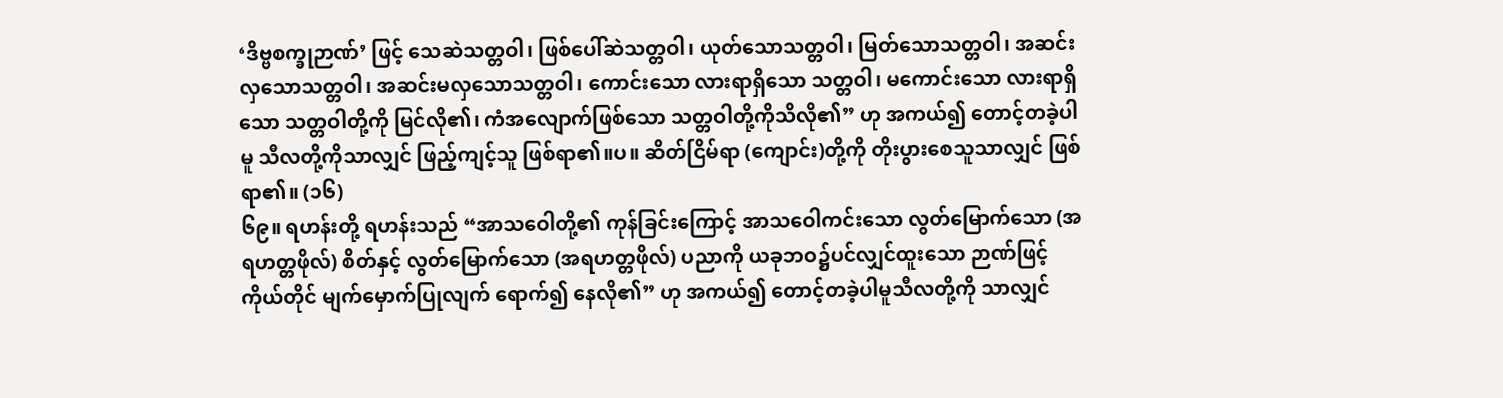‘ဒိဗ္ဗစက္ခုဉာဏ်’ ဖြင့် သေဆဲသတ္တဝါ၊ ဖြစ်ပေါ်ဆဲသတ္တဝါ၊ ယုတ်သောသတ္တဝါ၊ မြတ်သောသတ္တဝါ၊ အဆင်းလှသောသတ္တဝါ၊ အဆင်းမလှသောသတ္တဝါ၊ ကောင်းသော လားရာရှိသော သတ္တဝါ၊ မကောင်းသော လားရာရှိသော သတ္တဝါတို့ကို မြင်လို၏၊ ကံအလျောက်ဖြစ်သော သတ္တဝါတို့ကိုသိလို၏” ဟု အကယ်၍ တောင့်တခဲ့ပါမူ သီလတို့ကိုသာလျှင် ဖြည့်ကျင့်သူ ဖြစ်ရာ၏။ပ။ ဆိတ်ငြိမ်ရာ (ကျောင်း)တို့ကို တိုးပွားစေသူသာလျှင် ဖြစ်ရာ၏။ (၁၆)
၆၉။ ရဟန်းတို့ ရဟန်းသည် “အာသဝေါတို့၏ ကုန်ခြင်းကြောင့် အာသဝေါကင်းသော လွတ်မြောက်သော (အရဟတ္တဖိုလ်) စိတ်နှင့် လွတ်မြောက်သော (အရဟတ္တဖိုလ်) ပညာကို ယခုဘဝ၌ပင်လျှင်ထူးသော ဉာဏ်ဖြင့် ကိုယ်တိုင် မျက်မှောက်ပြုလျက် ရောက်၍ နေလို၏” ဟု အကယ်၍ တောင့်တခဲ့ပါမူသီလတို့ကို သာလျှင်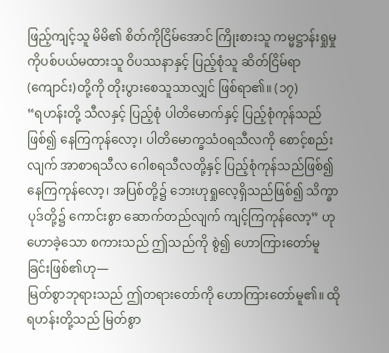ဖြည့်ကျင့်သူ မိမိ၏ စိတ်ကိုငြိမ်အောင် ကြိုးစားသူ ကမ္မဋ္ဌာန်းရှုမှုကိုပစ်ပယ်မထားသူ ဝိပဿနာနှင့် ပြည့်စုံသူ ဆိတ်ငြိမ်ရာ (ကျောင်း)တို့ကို တိုးပွားစေသူသာလျှင် ဖြစ်ရာ၏။ (၁၇)
“ရဟန်းတို့ သီလနှင့် ပြည့်စုံ ပါတိမောက်နှင့် ပြည့်စုံကုန်သည်ဖြစ်၍ နေကြကုန်လော့၊ ပါတိမောက္ခသံဝရသီလကို စောင့်စည်းလျက် အာစာရသီလ ဂေါစရသီလတို့နှင့် ပြည့်စုံကုန်သည်ဖြစ်၍ နေကြကုန်လော့၊ အပြစ်တို့၌ ဘေးဟုရှုလေ့ရှိသည်ဖြစ်၍ သိက္ခာပုဒ်တို့၌ ကောင်းစွာ ဆောက်တည်လျက် ကျင့်ကြကုန်လော့” ဟု ဟောခဲ့သော စကားသည် ဤသည်ကို စွဲ၍ ဟောကြားတော်မူခြင်းဖြစ်၏ဟု—
မြတ်စွာဘုရားသည် ဤတရားတော်ကို ဟောကြားတော်မူ၏။ ထိုရဟန်းတို့သည် မြတ်စွာ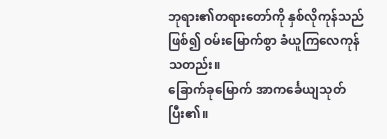ဘုရား၏တရားတော်ကို နှစ်လိုကုန်သည်ဖြစ်၍ ဝမ်းမြောက်စွာ ခံယူကြလေကုန်သတည်း။
ခြောက်ခုမြောက် အာကင်္ခေယျသုတ်ပြီး၏။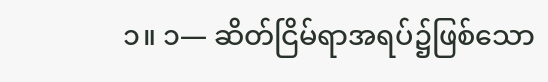၁။ ၁— ဆိတ်ငြိမ်ရာအရပ်၌ဖြစ်သော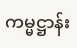ကမ္မဋ္ဌာန်း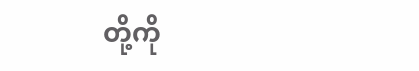တို့ကို